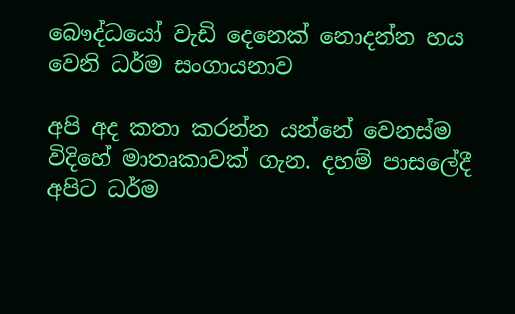බෞද්ධයෝ වැඩි දෙනෙක් නොදන්න හය වෙනි ධර්ම සංගායනාව

අපි අද කතා කරන්න යන්නේ වෙනස්ම විදිහේ මාතෘකාවක් ගැන. දහම් පාසලේදී අපිට ධර්ම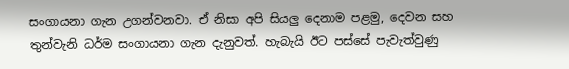සංගායනා ගැන උගන්වනවා. ඒ නිසා අපි සියලු දෙනාම පළමු, දෙවන සහ තුන්වැනි ධර්ම සංගායනා ගැන දැනුවත්. හැබැයි ඊට පස්සේ පැවැත්වුණු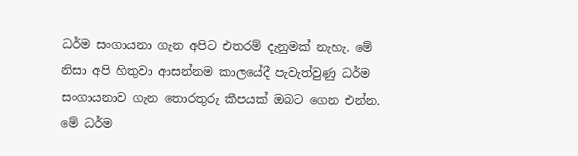ධර්ම සංගායනා ගැන අපිට එතරම් දැනුමක් නැහැ. මේ නිසා අපි හිතුවා ආසන්නම කාලයේදී පැවැත්වුණු ධර්ම සංගායනාව ගැන තොරතුරු කීපයක් ඔබට ගෙන එන්න. මේ ධර්ම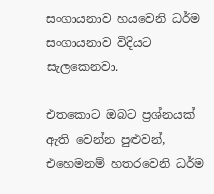සංගායනාව හයවෙනි ධර්ම සංගායනාව විදියට සැලකෙනවා.

එතකොට ඔබට ප්‍රශ්නයක් ඇති වෙන්න පුළුවන්, එහෙමනම් හතරවෙනි ධර්ම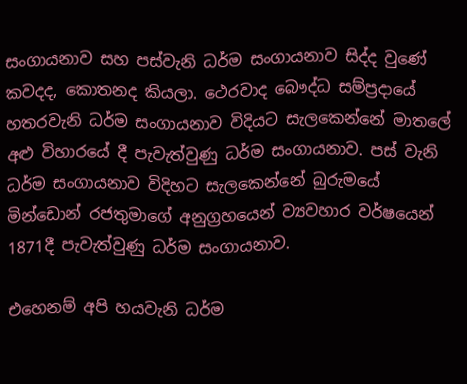සංගායනාව සහ පස්වැනි ධර්ම සංගායනාව සිද්ද වුණේ කවදද, කොතනද කියලා. ථෙරවාද බෞද්ධ සම්ප්‍රදායේ හතරවැනි ධර්ම සංගායනාව විදියට සැලකෙන්නේ මාතලේ අළු විහාරයේ දී පැවැත්වුණු ධර්ම සංගායනාව. පස් වැනි ධර්ම සංගායනාව විදිහට සැලකෙන්නේ බුරුමයේ මින්ඩොන් රජතුමාගේ අනුග්‍රහයෙන් ව්‍යවහාර වර්ෂයෙන් 1871දී පැවැත්වුණු ධර්ම සංගායනාව.

එහෙනම් අපි හයවැනි ධර්ම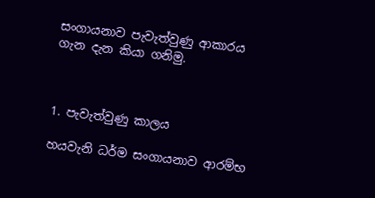සංගායනාව පැවැත්වුණු ආකාරය ගැන දැන කියා ගනිමු.



1. පැවැත්වුණු කාලය

හයවැනි ධර්ම සංගායනාව ආරම්භ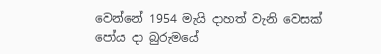වෙන්නේ 1954 මැයි දාහත් වැනි වෙසක් පෝය දා බුරුමයේ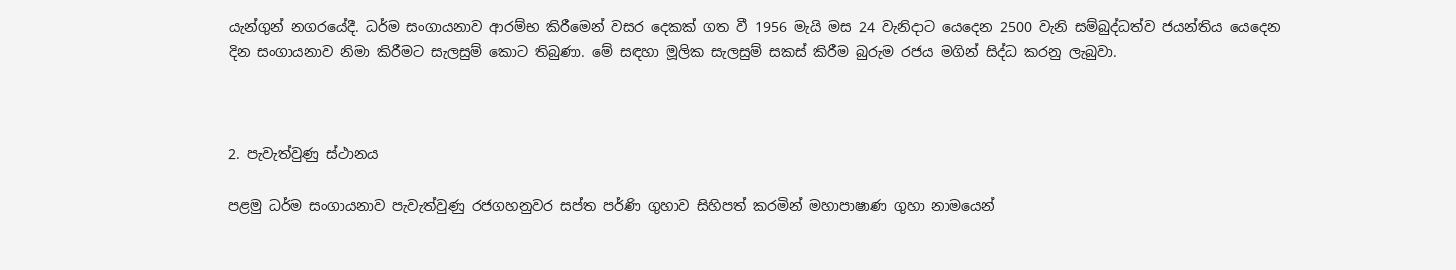යැන්ගුන් නගරයේදී. ධර්ම සංගායනාව ආරම්භ කිරීමෙන් වසර දෙකක් ගත වී 1956 මැයි මස 24 වැනිදාට යෙදෙන 2500 වැනි සම්බුද්ධත්ව ජයන්තිය යෙදෙන දින සංගායනාව නිමා කිරීමට සැලසුම් කොට තිබුණා. මේ සඳහා මූලික සැලසුම් සකස් කිරීම බුරුම රජය මගින් සිද්ධ කරනු ලැබුවා.



2. පැවැත්වුණු ස්ථානය

පළමු ධර්ම සංගායනාව පැවැත්වුණු රජගහනුවර සප්ත පර්ණි ගුහාව සිහිපත් කරමින් මහාපාෂාණ ගුහා නාමයෙන්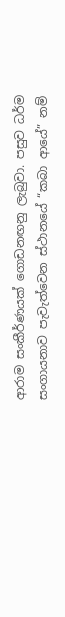ආරාම සංකීර්ණයක් ගොඩනඟනු ලැබුවා. පසුව ධර්ම සංගායනාව පැවැත්වෙන ස්ථානයේ “කබා ආයේ” නම්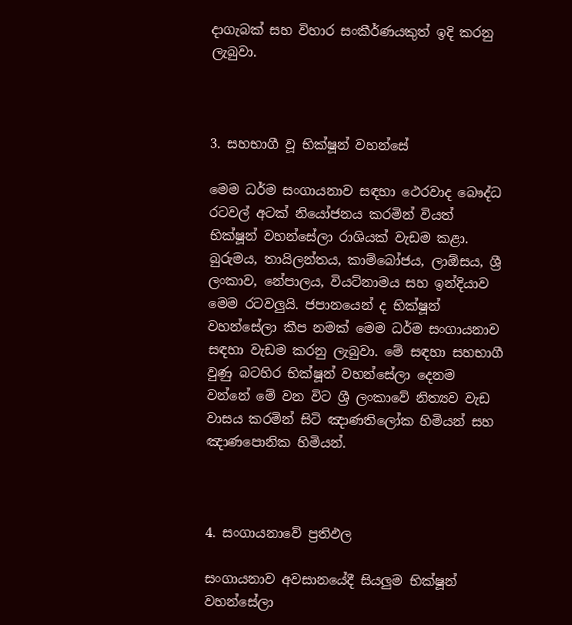දාගැබක් සහ විහාර සංකීර්ණයකුත් ඉදි කරනු ලැබුවා.



3. සහභාගී වූ භික්ෂූන් වහන්සේ

මෙම ධර්ම සංගායනාව සඳහා ථෙරවාද බෞද්ධ රටවල් අටක් නියෝජනය කරමින් වියත් භික්ෂූන් වහන්සේලා රාශියක් වැඩම කළා. බුරුමය, තායිලන්තය, කාම්බෝජය, ලාඕසය, ශ්‍රී ලංකාව, නේපාලය, වියට්නාමය සහ ඉන්දියාව මෙම රටවලුයි. ජපානයෙන් ද භික්ෂූන් වහන්සේලා කීප නමක් මෙම ධර්ම සංගායනාව සඳහා වැඩම කරනු ලැබුවා. මේ සඳහා සහභාගී වුණු බටහිර භික්ෂූන් වහන්සේලා දෙනම වන්නේ මේ වන විට ශ්‍රී ලංකාවේ නිත්‍යව වැඩ වාසය කරමින් සිටි ඤාණතිලෝක හිමියන් සහ ඤාණපොනික හිමියන්.



4. සංගායනාවේ ප්‍රතිඵල

සංගායනාව අවසානයේදී සියලුම භික්ෂූන් වහන්සේලා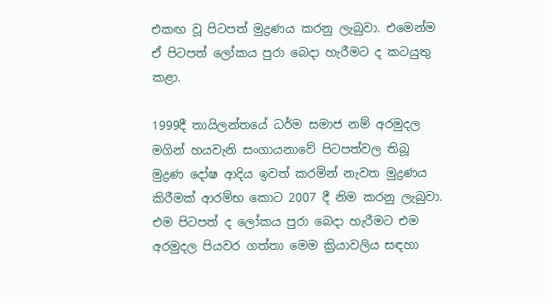එකඟ වූ පිටපත් මුද්‍රණය කරනු ලැබුවා. එමෙන්ම ඒ පිටපත් ලෝකය පුරා බෙදා හැරීමට ද කටයුතු කළා.

1999දී තායිලන්තයේ ධර්ම සමාජ නම් අරමුදල මගින් හයවැනි සංගායනාවේ පිටපත්වල තිබූ මුද්‍රණ දෝෂ ආදිය ඉවත් කරමින් නැවත මුද්‍රණය කිරීමක් ආරම්භ කොට 2007 දී නිම කරනු ලැබුවා. එම පිටපත් ද ලෝකය පුරා බෙදා හැරීමට එම අරමුදල පියවර ගත්තා මෙම ක්‍රියාවලිය සඳහා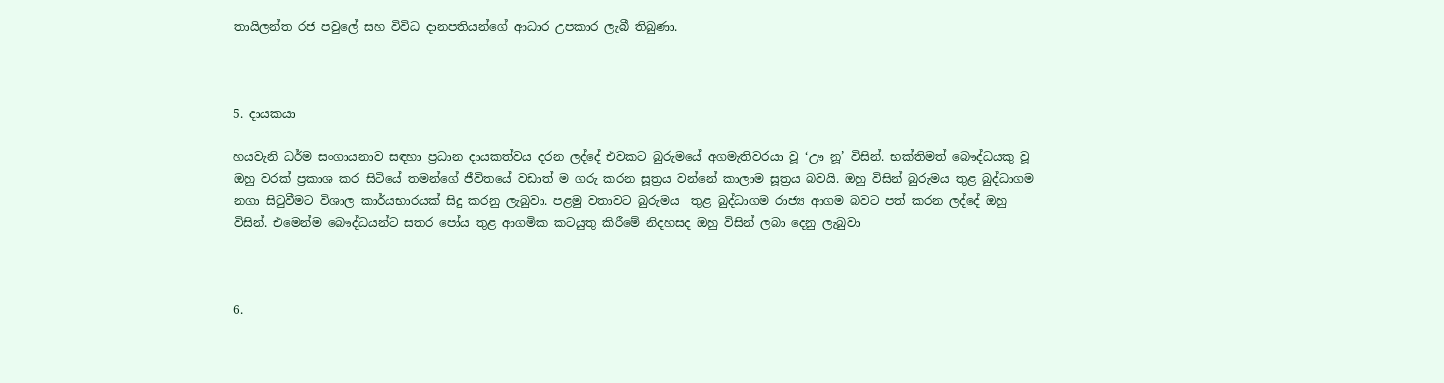තායිලන්ත රජ පවුලේ සහ විවිධ දානපතියන්ගේ ආධාර උපකාර ලැබී තිබුණා.



5. දායකයා

හයවැනි ධර්ම සංගායනාව සඳහා ප්‍රධාන දායකත්වය දරන ලද්දේ එවකට බුරුමයේ අගමැතිවරයා වූ ‘ඌ නූ’ විසින්. භක්තිමත් බෞද්ධයකු වූ ඔහු වරක් ප්‍රකාශ කර සිටියේ තමන්ගේ ජීවිතයේ වඩාත් ම ගරු කරන සූත්‍රය වන්නේ කාලාම සූත්‍රය බවයි. ඔහු විසින් බුරුමය තුළ බුද්ධාගම නගා සිටුවීමට විශාල කාර්යභාරයක් සිදු කරනු ලැබුවා. පළමු වතාවට බුරුමය  තුළ බුද්ධාගම රාජ්‍ය ආගම බවට පත් කරන ලද්දේ ඔහු විසින්. එමෙන්ම බෞද්ධයන්ට සතර පෝය තුළ ආගමික කටයුතු කිරීමේ නිදහසද ඔහු විසින් ලබා දෙනු ලැබුවා



6.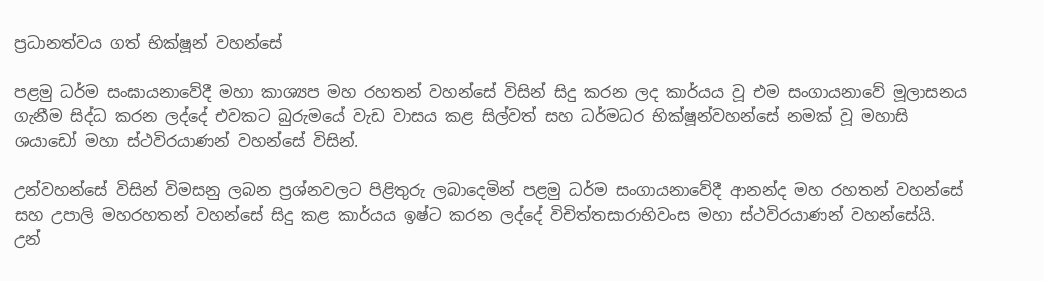ප්‍රධානත්වය ගත් භික්ෂූන් වහන්සේ

පළමු ධර්ම සංඝායනාවේදී මහා කාශ්‍යප මහ රහතන් වහන්සේ විසින් සිදු කරන ලද කාර්යය වූ එම සංගායනාවේ මූලාසනය ගැනීම සිද්ධ කරන ලද්දේ එවකට බුරුමයේ වැඩ වාසය කළ සිල්වත් සහ ධර්මධර භික්ෂූන්වහන්සේ නමක් වූ මහාසි ශයාඩෝ මහා ස්ථවිරයාණන් වහන්සේ විසින්.

උන්වහන්සේ විසින් විමසනු ලබන ප්‍රශ්නවලට පිළිතුරු ලබාදෙමින් පළමු ධර්ම සංගායනාවේදී ආනන්ද මහ රහතන් වහන්සේ සහ උපාලි මහරහතන් වහන්සේ සිදු කළ කාර්යය ඉෂ්ට කරන ලද්දේ විචිත්තසාරාභිවංස මහා ස්ථවිරයාණන් වහන්සේයි. උන්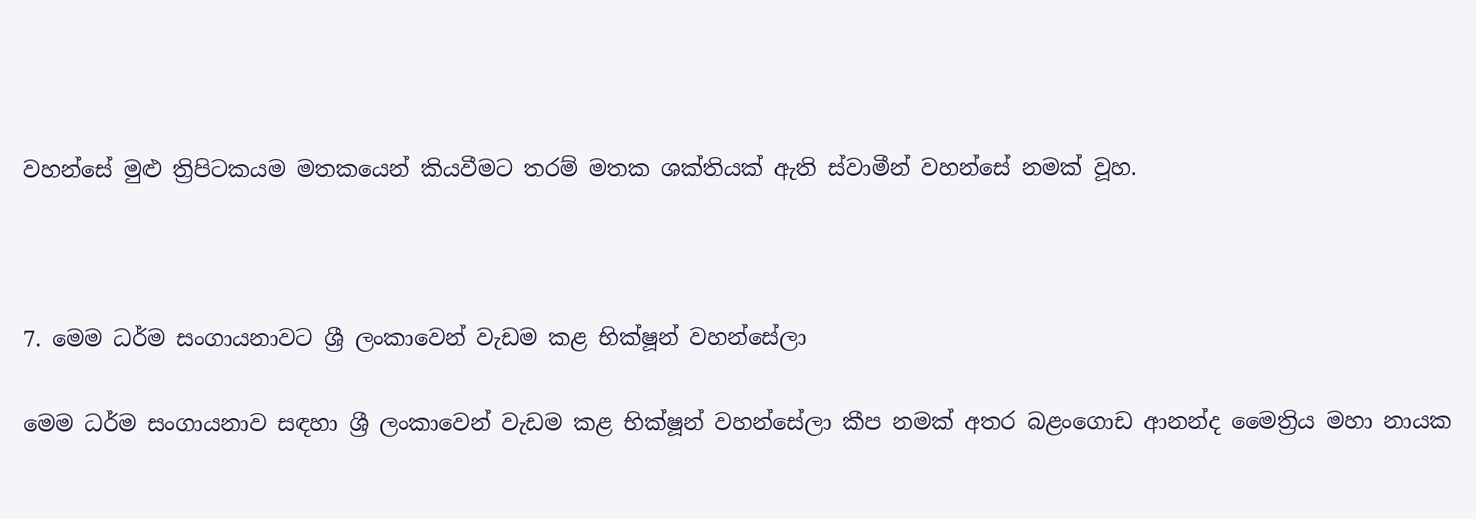වහන්සේ මුළු ත්‍රිපිටකයම මතකයෙන් කියවීමට තරම් මතක ශක්තියක් ඇති ස්වාමීන් වහන්සේ නමක් වූහ.



7. මෙම ධර්ම සංගායනාවට ශ්‍රී ලංකාවෙන් වැඩම කළ භික්ෂූන් වහන්සේලා

මෙම ධර්ම සංගායනාව සඳහා ශ්‍රී ලංකාවෙන් වැඩම කළ භික්ෂූන් වහන්සේලා කීප නමක් අතර බළංගොඩ ආනන්ද මෛත්‍රිය මහා නායක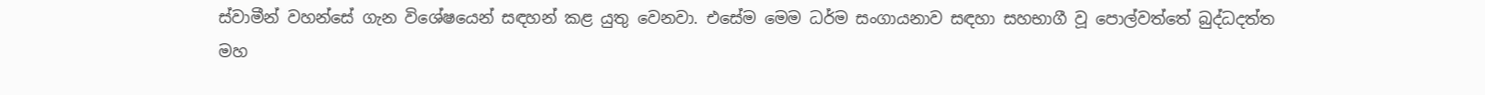ස්වාමීන් වහන්සේ ගැන විශේෂයෙන් සඳහන් කළ යුතු වෙනවා. එසේම මෙම ධර්ම සංගායනාව සඳහා සහභාගී වූ පොල්වත්තේ බුද්ධදත්ත මහ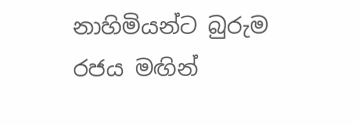නාහිමියන්ට බුරුම රජය මඟින්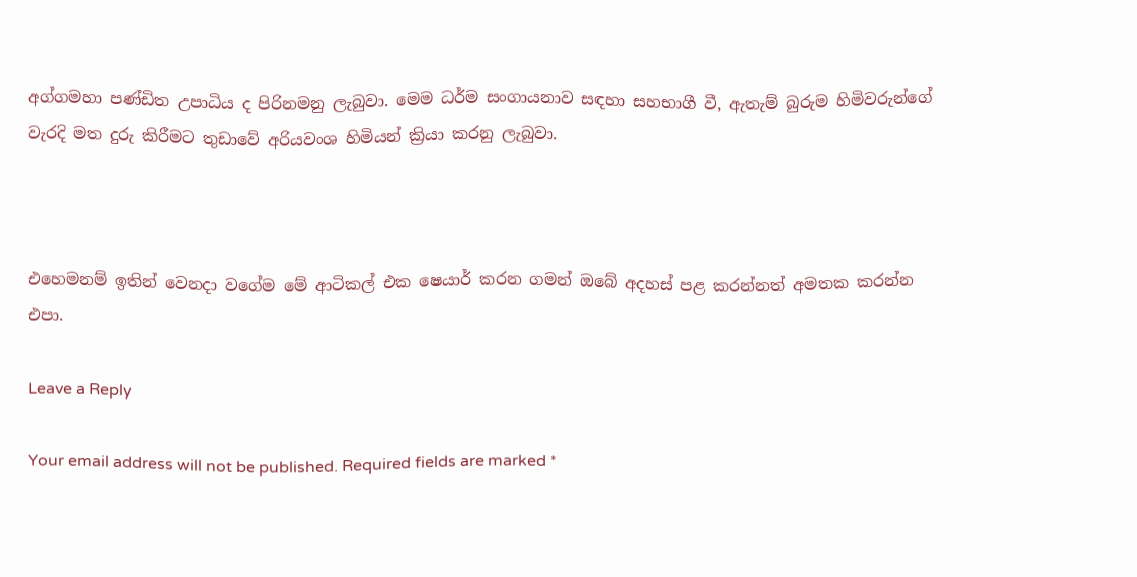අග්ගමහා පණ්ඩිත උපාධිය ද පිරිනමනු ලැබුවා. මෙම ධර්ම සංගායනාව සඳහා සහභාගී වී, ඇතැම් බුරුම හිමිවරුන්ගේ වැරදි මත දුරු කිරීමට තුඩාවේ අරියවංශ හිමියන් ක්‍රියා කරනු ලැබුවා.



එහෙමනම් ඉතින් වෙනදා වගේම මේ ආටිකල් එක ෂෙයාර් කරන ගමන් ඔබේ අදහස් පළ කරන්නත් අමතක කරන්න එපා.

Leave a Reply

Your email address will not be published. Required fields are marked *